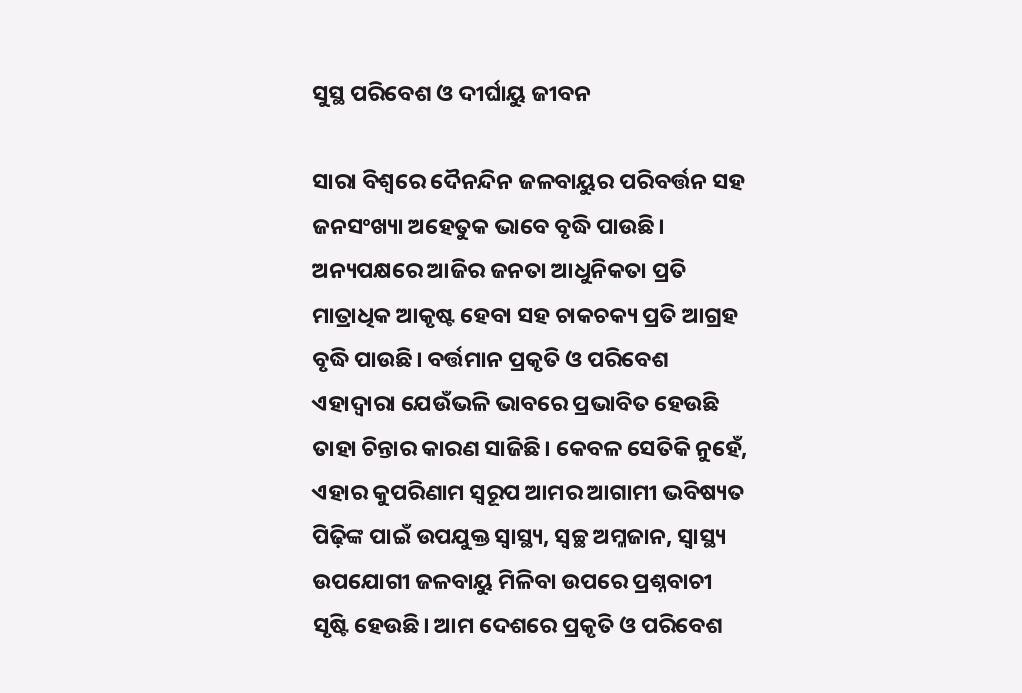ସୁସ୍ଥ ପରିବେଶ ଓ ଦୀର୍ଘାୟୁ ଜୀବନ

ସାରା ବିଶ୍ୱରେ ଦୈନନ୍ଦିନ ଜଳବାୟୁର ପରିବର୍ତ୍ତନ ସହ ଜନସଂଖ୍ୟା ଅହେତୁକ ଭାବେ ବୃଦ୍ଧି ପାଉଛି। ଅନ୍ୟପକ୍ଷରେ ଆଜିର ଜନତା ଆଧୁନିକତା ପ୍ରତି ମାତ୍ରାଧିକ ଆକୃଷ୍ଟ ହେବା ସହ ଚାକଚକ୍ୟ ପ୍ରତି ଆଗ୍ରହ ବୃଦ୍ଧି ପାଉଛି। ବର୍ତ୍ତମାନ ପ୍ରକୃତି ଓ ପରିବେଶ ଏହାଦ୍ୱାରା ଯେଉଁଭଳି ଭାବରେ ପ୍ରଭାବିତ ହେଉଛି ତାହା ଚିନ୍ତାର କାରଣ ସାଜିଛି। କେବଳ ସେତିକି ନୁହେଁ, ଏହାର କୁପରିଣାମ ସ୍ବରୂପ ଆମର ଆଗାମୀ ଭବିଷ୍ୟତ ପିଢ଼ିଙ୍କ ପାଇଁ ଉପଯୁକ୍ତ ସ୍ବାସ୍ଥ୍ୟ, ସ୍ବଚ୍ଛ ଅମ୍ଳଜାନ, ସ୍ବାସ୍ଥ୍ୟ ଉପଯୋଗୀ ଜଳବାୟୁ ମିଳିବା ଉପରେ ପ୍ରଶ୍ନବାଚୀ ସୃଷ୍ଟି ହେଉଛି। ଆମ ଦେଶରେ ପ୍ରକୃତି ଓ ପରିବେଶ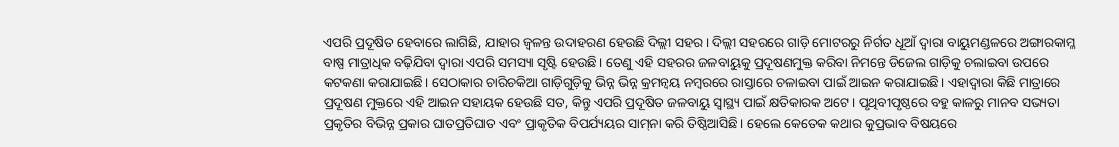ଏପରି ପ୍ରଦୂଷିତ ହେବାରେ ଲାଗିଛି, ଯାହାର ଜ୍ୱଳନ୍ତ ଉଦାହରଣ ହେଉଛି ଦିଲ୍ଲୀ ସହର। ଦିଲ୍ଲୀ ସହରରେ ଗାଡ଼ି ମୋଟରରୁ ନିର୍ଗତ ଧୂଆଁ ଦ୍ୱାରା ବାୟୁମଣ୍ଡଳରେ ଅଙ୍ଗାରକାମ୍ଳ ବାଷ୍ପ ମାତ୍ରାଧିକ ବଢ଼ିଯିବା ଦ୍ୱାରା ଏପରି ସମସ୍ୟା ସୃଷ୍ଟି ହେଉଛି। ତେଣୁ ଏହି ସହରର ଜଳବାୟୁକୁ ପ୍ରଦୂଷଣମୁକ୍ତ କରିବା ନିମନ୍ତେ ଡିଜେଲ ଗାଡ଼ିକୁ ଚଲାଇବା ଉପରେ କଟକଣା କରାଯାଇଛି। ସେଠାକାର ଚାରିଚକିଆ ଗାଡ଼ିଗୁଡ଼ିକୁ ଭିନ୍ନ ଭିନ୍ନ କ୍ରମନ୍ବୟ ନମ୍ବରରେ ରାସ୍ତାରେ ଚଳାଇବା ପାଇଁ ଆଇନ କରାଯାଇଛି। ଏହାଦ୍ୱାରା କିଛି ମାତ୍ରାରେ ପ୍ରଦୂଷଣ ମୁକ୍ତରେ ଏହି ଆଇନ ସହାୟକ ହେଉଛି ସତ, କିନ୍ତୁ ଏପରି ପ୍ରଦୂଷିତ ଜଳବାୟୁ ସ୍ବାସ୍ଥ୍ୟ ପାଇଁ କ୍ଷତିକାରକ ଅଟେ। ପୃଥିବୀପୃଷ୍ଠରେ ବହୁ କାଳରୁ ମାନବ ସଭ୍ୟତା ପ୍ରକୃତିର ବିଭିନ୍ନ ପ୍ରକାର ଘାତପ୍ରତିଘାତ ଏବଂ ପ୍ରାକୃତିକ ବିପର୍ଯ୍ୟୟର ସାମ୍‌ନା କରି ତିଷ୍ଠିଆସିଛି। ହେଲେ କେତେକ କଥାର କୁପ୍ରଭାବ ବିଷୟରେ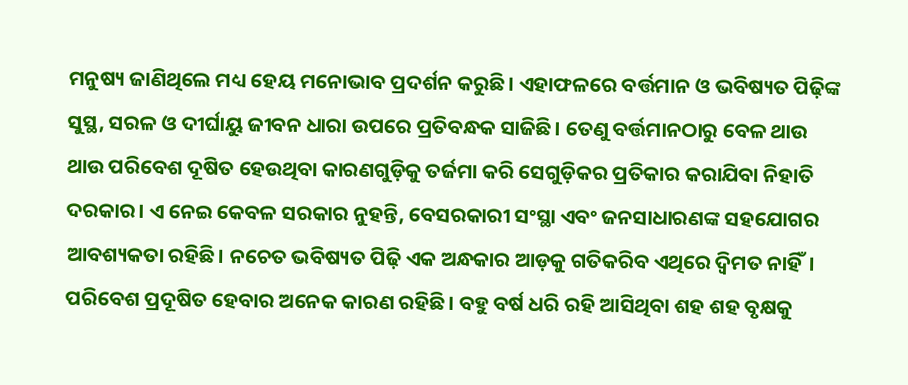ମନୁଷ୍ୟ ଜାଣିଥିଲେ ମଧ୍ୟ ହେୟ ମନୋଭାବ ପ୍ରଦର୍ଶନ କରୁଛି। ଏହାଫଳରେ ବର୍ତ୍ତମାନ ଓ ଭବିଷ୍ୟତ ପିଢ଼ିଙ୍କ ସୁସ୍ଥ, ସରଳ ଓ ଦୀର୍ଘାୟୁ ଜୀବନ ଧାରା ଉପରେ ପ୍ରତିବନ୍ଧକ ସାଜିଛି। ତେଣୁ ବର୍ତ୍ତମାନଠାରୁ ବେଳ ଥାଉ ଥାଉ ପରିବେଶ ଦୂଷିତ ହେଉଥିବା କାରଣଗୁଡ଼ିକୁ ତର୍ଜମା କରି ସେଗୁଡ଼ିକର ପ୍ରତିକାର କରାଯିବା ନିହାତି ଦରକାର। ଏ ନେଇ କେବଳ ସରକାର ନୁହନ୍ତି, ବେସରକାରୀ ସଂସ୍ଥା ଏବଂ ଜନସାଧାରଣଙ୍କ ସହଯୋଗର ଆବଶ୍ୟକତା ରହିଛି। ନଚେତ ଭବିଷ୍ୟତ ପିଢ଼ି ଏକ ଅନ୍ଧକାର ଆଡ଼କୁ ଗତିକରିବ ଏଥିରେ ଦ୍ବିମତ ନାହିଁ।
ପରିବେଶ ପ୍ରଦୂଷିତ ହେବାର ଅନେକ କାରଣ ରହିଛି। ବହୁ ବର୍ଷ ଧରି ରହି ଆସିଥିବା ଶହ ଶହ ବୃକ୍ଷକୁ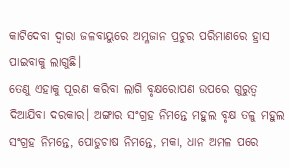କାଟିଦେବା ଦ୍ୱାରା ଜଳବାୟୁରେ ଅମ୍ଳଜାନ ପ୍ରଚୁର ପରିମାଣରେ ହ୍ରାସ ପାଇବାକୁ ଲାଗୁଛି।
ତେଣୁ ଏହାକୁ ପୂରଣ କରିବା ଲାଗି ବୃକ୍ଷରୋପଣ ଉପରେ ଗୁରୁତ୍ୱ ଦିଆଯିବା ଦରକାର। ଅଙ୍ଗାର ସଂଗ୍ରହ ନିମନ୍ତେ ମହୁଲ ବୃକ୍ଷ ତଳୁ ମହୁଲ ସଂଗ୍ରହ ନିମନ୍ତେ, ପୋଡୁଚାଷ ନିମନ୍ତେ, ମକା, ଧାନ ଅମଳ ପରେ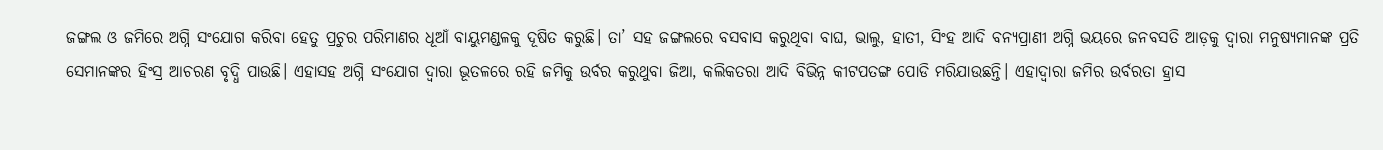ଜଙ୍ଗଲ ଓ ଜମିରେ ଅଗ୍ନି ସଂଯୋଗ କରିବା ହେତୁ ପ୍ରଚୁର ପରିମାଣର ଧୂଆଁ ବାୟୁମଣ୍ଡଳକୁ ଦୂଷିତ କରୁଛି। ତା’ ସହ ଜଙ୍ଗଲରେ ବସବାସ କରୁଥିବା ବାଘ, ଭାଲୁ, ହାତୀ, ସିଂହ ଆଦି ବନ୍ୟପ୍ରାଣୀ ଅଗ୍ନି ଭୟରେ ଜନବସତି ଆଡ଼କୁ ଦ୍ୱାରା ମନୁଷ୍ୟମାନଙ୍କ ପ୍ରତି ସେମାନଙ୍କର ହିଂସ୍ର ଆଚରଣ ବୃଦ୍ଧି ପାଉଛି। ଏହାସହ ଅଗ୍ନି ସଂଯୋଗ ଦ୍ୱାରା ଭୂତଳରେ ରହି ଜମିକୁ ଉର୍ବର କରୁଥୁବା ଜିଆ, କଲିକତରା ଆଦି ବିଭିନ୍ନ କୀଟପତଙ୍ଗ ପୋଡି ମରିଯାଉଛନ୍ତି। ଏହାଦ୍ୱାରା ଜମିର ଉର୍ବରତା ହ୍ରାସ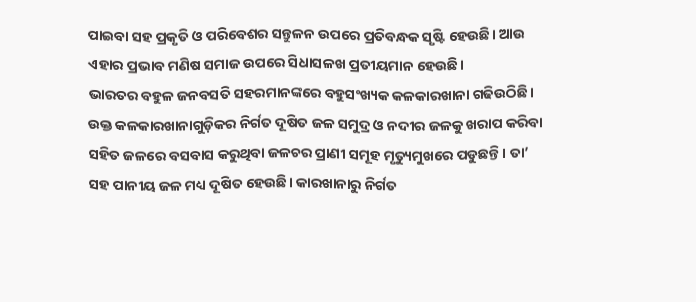ପାଇବା ସହ ପ୍ରକୃତି ଓ ପରିବେଶର ସନ୍ତୁଳନ ଉପରେ ପ୍ରତିବନ୍ଧକ ସୃଷ୍ଟି ହେଉଛି। ଆଉ ଏହାର ପ୍ରଭାବ ମଣିଷ ସମାଜ ଉପରେ ସିଧାସଳଖ ପ୍ରତୀୟମାନ ହେଉଛି।
ଭାରତର ବହୁଳ ଜନବସତି ସହରମାନଙ୍କରେ ବହୁସଂଖ୍ୟକ କଳକାରଖାନା ଗଢିଉଠିଛି। ଉକ୍ତ କଳକାରଖାନାଗୁଡ଼ିକର ନିର୍ଗତ ଦୂଷିତ ଜଳ ସମୁଦ୍ର ଓ ନଦୀର ଜଳକୁ ଖରାପ କରିବା ସହିତ ଜଳରେ ବସବାସ କରୁଥିବା ଜଳଚର ପ୍ରାଣୀ ସମୂହ ମୃତ୍ୟୁମୁଖରେ ପଡୁଛନ୍ତି। ତା’ ସହ ପାନୀୟ ଜଳ ମଧ୍ୟ ଦୂଷିତ ହେଉଛି। କାରଖାନାରୁ ନିର୍ଗତ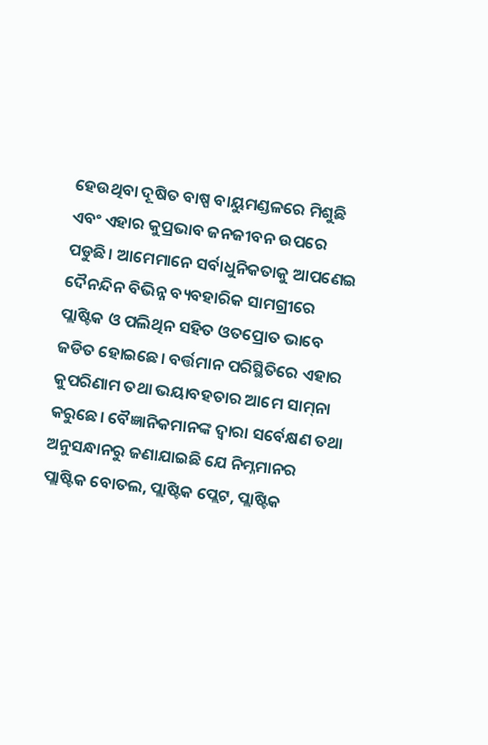ହେଉଥିବା ଦୂଷିତ ବାଷ୍ପ ବାୟୁମଣ୍ଡଳରେ ମିଶୁଛି ଏବଂ ଏହାର କୁପ୍ରଭାବ ଜନଜୀବନ ଉପରେ ପଡୁଛି। ଆମେମାନେ ସର୍ବାଧୁନିକତାକୁ ଆପଣେଇ ଦୈନନ୍ଦିନ ବିଭିନ୍ନ ବ୍ୟବହାରିକ ସାମଗ୍ରୀରେ ପ୍ଲାଷ୍ଟିକ ଓ ପଲିଥିନ ସହିତ ଓତପ୍ରୋତ ଭାବେ ଜଡିତ ହୋଇଛେ। ବର୍ତ୍ତମାନ ପରିସ୍ଥିତିରେ ଏହାର କୁପରିଣାମ ତଥା ଭୟାବହତାର ଆମେ ସାମ୍‌ନା କରୁଛେ। ବୈଜ୍ଞାନିକମାନଙ୍କ ଦ୍ୱାରା ସର୍ବେକ୍ଷଣ ତଥା ଅନୁସନ୍ଧାନରୁ ଜଣାଯାଇଛି ଯେ ନିମ୍ନମାନର ପ୍ଲାଷ୍ଟିକ ବୋତଲ, ପ୍ଲାଷ୍ଟିକ ପ୍ଲେଟ, ପ୍ଲାଷ୍ଟିକ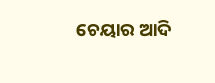ଚେୟାର ଆଦି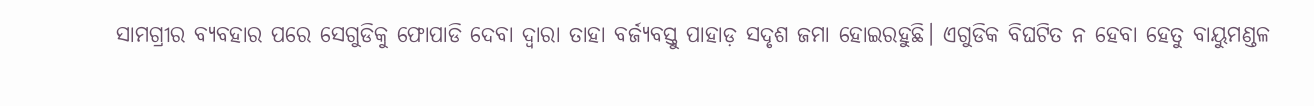ସାମଗ୍ରୀର ବ୍ୟବହାର ପରେ ସେଗୁଡିକୁ ଫୋପାଡି ଦେବା ଦ୍ୱାରା ତାହା ବର୍ଜ୍ୟବସ୍ତୁ ପାହାଡ଼ ସଦୃଶ ଜମା ହୋଇରହୁଛି। ଏଗୁଡିକ ବିଘଟିତ ନ ହେବା ହେତୁ ବାୟୁମଣ୍ଡଳ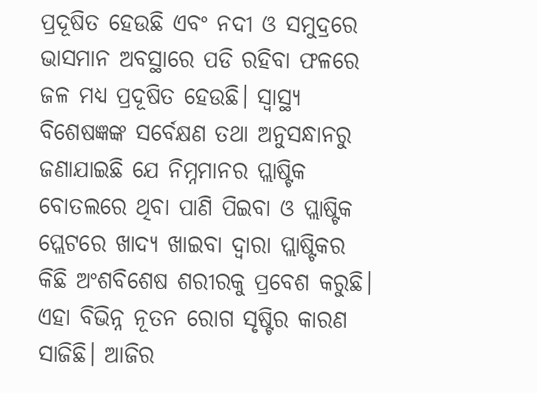ପ୍ରଦୂଷିତ ହେଉଛି ଏବଂ ନଦୀ ଓ ସମୁଦ୍ରରେ ଭାସମାନ ଅବସ୍ଥାରେ ପଡି ରହିବା ଫଳରେ ଜଳ ମଧ୍ୟ ପ୍ରଦୂଷିତ ହେଉଛି। ସ୍ବାସ୍ଥ୍ୟ ବିଶେଷଜ୍ଞଙ୍କ ସର୍ବେକ୍ଷଣ ତଥା ଅନୁସନ୍ଧାନରୁ ଜଣାଯାଇଛି ଯେ ନିମ୍ନମାନର ପ୍ଲାଷ୍ଟିକ ବୋତଲରେ ଥିବା ପାଣି ପିଇବା ଓ ପ୍ଲାଷ୍ଟିକ ପ୍ଲେଟରେ ଖାଦ୍ୟ ଖାଇବା ଦ୍ୱାରା ପ୍ଲାଷ୍ଟିକର କିଛି ଅଂଶବିଶେଷ ଶରୀରକୁ ପ୍ରବେଶ କରୁଛି। ଏହା ବିଭିନ୍ନ ନୂତନ ରୋଗ ସୃଷ୍ଟିର କାରଣ ସାଜିଛି। ଆଜିର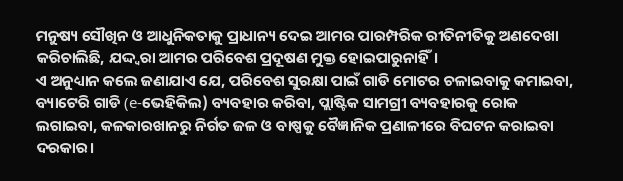ମନୁଷ୍ୟ ସୌଖିନ ଓ ଆଧୁନିକତାକୁ ପ୍ରାଧାନ୍ୟ ଦେଇ ଆମର ପାରମ୍ପରିକ ରୀତିନୀତିକୁ ଅଣଦେଖା କରିଚାଲିଛି, ଯଦ୍ଦ୍ବରା ଆମର ପରିବେଶ ପ୍ରଦୂଷଣ ମୁକ୍ତ ହୋଇପାରୁନାହିଁ।
ଏ ଅନୁଧ୍ୟାନ କଲେ ଜଣାଯାଏ ଯେ, ପରିବେଶ ସୁରକ୍ଷା ପାଇଁ ଗାଡି ମୋଟର ଚଳାଇବାକୁ କମାଇବା, ବ୍ୟାଟେରି ଗାଡି (e-ଭେହିକିଲ) ବ୍ୟବହାର କରିବା, ପ୍ଲାଷ୍ଟିକ ସାମଗ୍ରୀ ବ୍ୟବହାରକୁ ରୋକ ଲଗାଇବା, କଳକାରଖାନରୁ ନିର୍ଗତ ଜଳ ଓ ବାଷ୍ପକୁ ବୈଜ୍ଞାନିକ ପ୍ରଣାଳୀରେ ବିଘଟନ କରାଇବା ଦରକାର।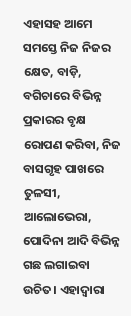ଏହାସହ ଆମେ ସମସ୍ତେ ନିଜ ନିଜର କ୍ଷେତ, ବାଡ଼ି, ବଗିଚାରେ ବିଭିନ୍ନ ପ୍ରକାରର ବୃକ୍ଷ ରୋପଣ କରିବା, ନିଜ ବାସଗୃହ ପାଖରେ ତୁଳସୀ, ଆଲୋଭେରା, ପୋଦିନା ଆଦି ବିଭିନ୍ନ ଗଛ ଲଗାଇବା ଉଚିତ। ଏହାଦ୍ୱାରା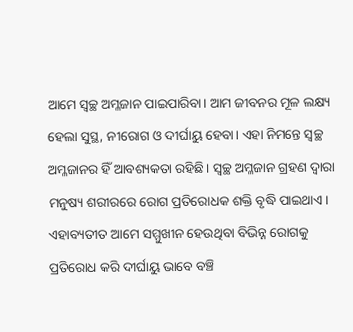ଆମେ ସ୍ବଚ୍ଛ ଅମ୍ଳଜାନ ପାଇପାରିବା। ଆମ ଜୀବନର ମୂଳ ଲକ୍ଷ୍ୟ ହେଲା ସୁସ୍ଥ, ନୀରୋଗ ଓ ଦୀର୍ଘାୟୁ ହେବା। ଏହା ନିମନ୍ତେ ସ୍ବଚ୍ଛ ଅମ୍ଳଜାନର ହିଁ ଆବଶ୍ୟକତା ରହିଛି। ସ୍ବଚ୍ଛ ଅମ୍ଳଜାନ ଗ୍ରହଣ ଦ୍ୱାରା ମନୁଷ୍ୟ ଶରୀରରେ ରୋଗ ପ୍ରତିରୋଧକ ଶକ୍ତି ବୃଦ୍ଧି ପାଇଥାଏ। ଏହାବ୍ୟତୀତ ଆମେ ସମ୍ମୁଖୀନ ହେଉଥିବା ବିଭିନ୍ନ ରୋଗକୁ ପ୍ରତିରୋଧ କରି ଦୀର୍ଘାୟୁ ଭାବେ ବଞ୍ଚି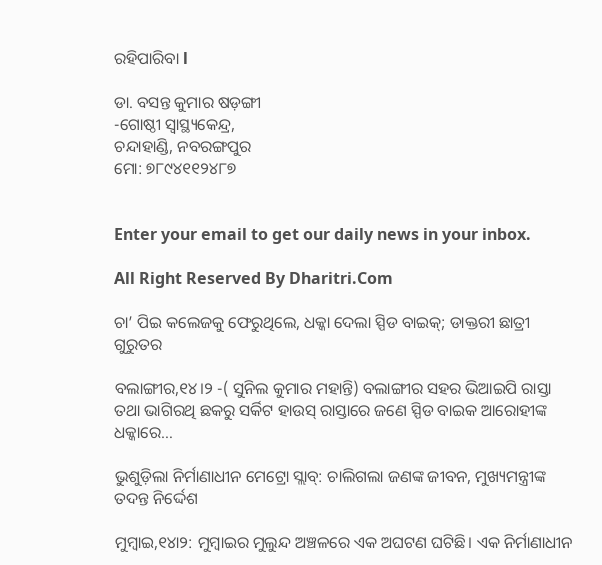ରହିପାରିବା l

ଡା. ବସନ୍ତ କୁମାର ଷଡ଼ଙ୍ଗୀ
-ଗୋଷ୍ଠୀ ସ୍ବାସ୍ଥ୍ୟକେନ୍ଦ୍ର,
ଚନ୍ଦାହାଣ୍ଡି, ନବରଙ୍ଗପୁର
ମୋ: ୭୮୯୪୧୧୨୪୮୭


Enter your email to get our daily news in your inbox.

All Right Reserved By Dharitri.Com

ଚା’ ପିଇ କଲେଜକୁ ଫେରୁଥିଲେ, ଧକ୍କା ଦେଲା ସ୍ପିଡ ବାଇକ୍‌; ଡାକ୍ତରୀ ଛାତ୍ରୀ ଗୁରୁତର

ବଲାଙ୍ଗୀର,୧୪।୨ -( ସୁନିଲ କୁମାର ମହାନ୍ତି) ବଲାଙ୍ଗୀର ସହର ଭିଆଇପି ରାସ୍ତା ତଥା ଭାଗିରଥି ଛକରୁ ସର୍କିଟ ହାଉସ୍ ରାସ୍ତାରେ ଜଣେ ସ୍ପିଡ ବାଇକ ଆରୋହୀଙ୍କ ଧକ୍କାରେ…

ଭୁଶୁଡ଼ିଲା ନିର୍ମାଣାଧୀନ ମେଟ୍ରୋ ସ୍ଲାବ୍‌: ଚାଲିଗଲା ଜଣଙ୍କ ଜୀବନ, ମୁଖ୍ୟମନ୍ତ୍ରୀଙ୍କ ତଦନ୍ତ ନିର୍ଦ୍ଦେଶ

ମୁମ୍ବାଇ,୧୪ା୨: ମୁମ୍ବାଇର ମୁଲୁନ୍ଦ ଅଞ୍ଚଳରେ ଏକ ଅଘଟଣ ଘଟିଛି। ଏକ ନିର୍ମାଣାଧୀନ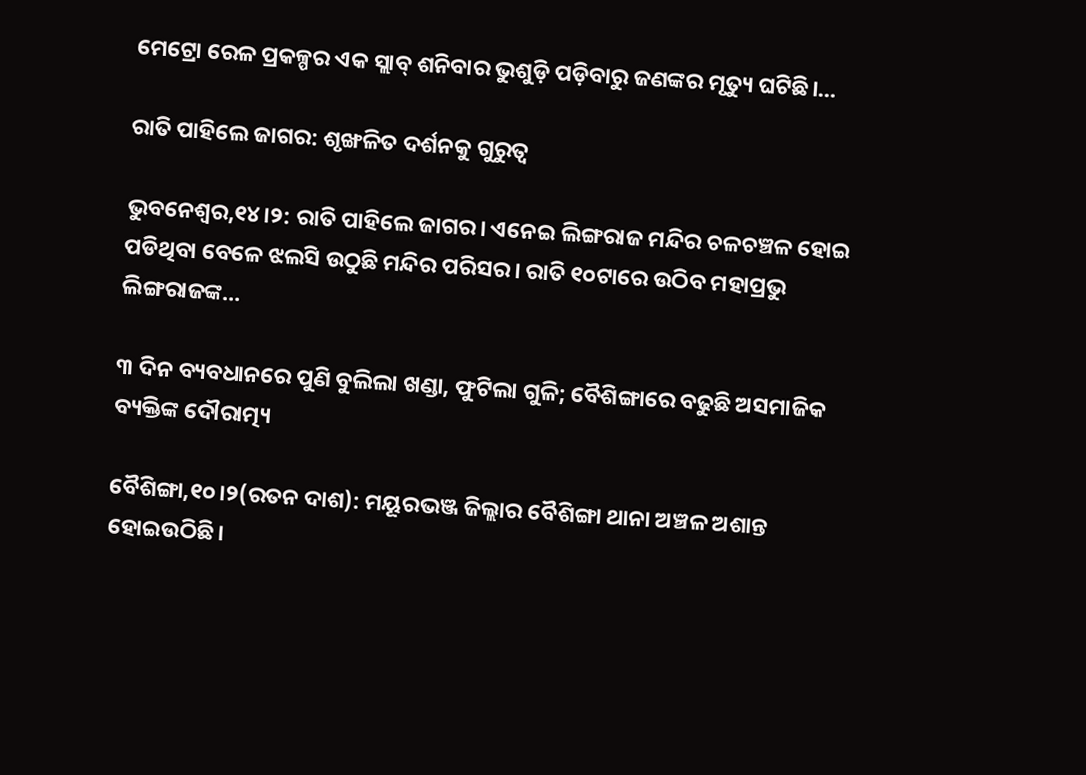ମେଟ୍ରୋ ରେଳ ପ୍ରକଳ୍ପର ଏକ ସ୍ଲାବ୍‌ ଶନିବାର ଭୁଶୁଡ଼ି ପଡ଼ିବାରୁ ଜଣଙ୍କର ମୃତ୍ୟୁ ଘଟିଛି।…

ରାତି ପାହିଲେ ଜାଗର: ଶୃଙ୍ଖଳିତ ଦର୍ଶନକୁ ଗୁରୁତ୍ୱ

ଭୁବନେଶ୍ୱର,୧୪।୨: ରାତି ପାହିଲେ ଜାଗର। ଏନେଇ ଲିଙ୍ଗରାଜ ମନ୍ଦିର ଚଳଚଞ୍ଚଳ ହୋଇ ପଡିଥିବା ବେଳେ ଝଲସି ଉଠୁଛି ମନ୍ଦିର ପରିସର। ରାତି ୧୦ଟାରେ ଉଠିବ ମହାପ୍ରଭୁ ଲିଙ୍ଗରାଜଙ୍କ…

୩ ଦିନ ବ୍ୟବଧାନରେ ପୁଣି ବୁଲିଲା ଖଣ୍ଡା, ଫୁଟିଲା ଗୁଳି; ବୈଶିଙ୍ଗାରେ ବଢୁଛି ଅସମାଜିକ ବ୍ୟକ୍ତିଙ୍କ ଦୌରାତ୍ମ୍ୟ

ବୈଶିଙ୍ଗା,୧୦।୨(ରତନ ଦାଶ): ମୟୂରଭଞ୍ଜ ଜିଲ୍ଲାର ବୈଶିଙ୍ଗା ଥାନା ଅଞ୍ଚଳ ଅଶାନ୍ତ ହୋଇଉଠିଛି।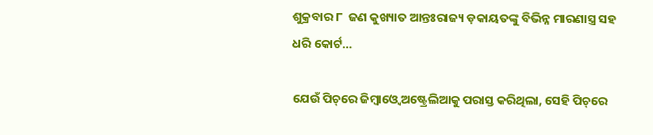ଶୁକ୍ରବାର ୮  ଜଣ କୁଖ୍ୟାତ ଆନ୍ତଃରାଜ୍ୟ ଡ଼କାୟତଙ୍କୁ ବିଭିନ୍ନ ମାରଣାସ୍ତ୍ର ସହ ଧରି କୋର୍ଟ…

ଯେଉଁ ପିଚ୍‌ରେ ଜିମ୍ବାଓ୍ବେ ଅଷ୍ଟ୍ରେଲିଆକୁ ପରାସ୍ତ କରିଥିଲା, ସେହି ପିଚ୍‌ରେ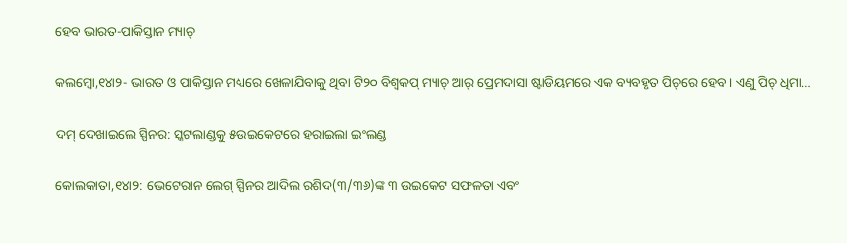ହେବ ଭାରତ-ପାକିସ୍ତାନ ମ୍ୟାଚ୍‌

କଲମ୍ବୋ,୧୪ା୨- ଭାରତ ଓ ପାକିସ୍ତାନ ମଧ୍ୟରେ ଖେଳାଯିବାକୁ ଥିବା ଟି୨୦ ବିଶ୍ୱକପ୍‌ ମ୍ୟାଚ୍‌ ଆର୍‌ ପ୍ରେମଦାସା ଷ୍ଟାଡିୟମରେ ଏକ ବ୍ୟବହୃତ ପିଚ୍‌ରେ ହେବ। ଏଣୁ ପିଚ୍‌ ଧିମା…

ଦମ୍‌ ଦେଖାଇଲେ ସ୍ପିନର: ସ୍କଟଲାଣ୍ଡକୁ ୫ଉଇକେଟରେ ହରାଇଲା ଇଂଲଣ୍ଡ

କୋଲକାତା,୧୪ା୨: ଭେଟେରାନ ଲେଗ୍‌ ସ୍ପିନର ଆଦିଲ ରଶିଦ(୩/୩୬)ଙ୍କ ୩ ଉଇକେଟ ସଫଳତା ଏବଂ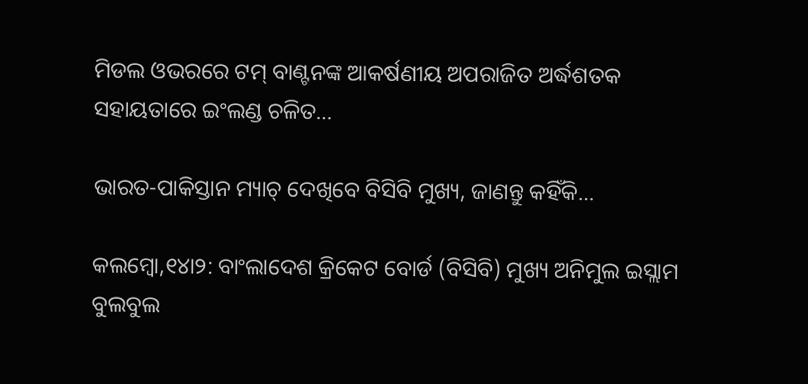ମିଡଲ ଓଭରରେ ଟମ୍‌ ବାଣ୍ଟନଙ୍କ ଆକର୍ଷଣୀୟ ଅପରାଜିତ ଅର୍ଦ୍ଧଶତକ ସହାୟତାରେ ଇଂଲଣ୍ଡ ଚଳିତ…

ଭାରତ-ପାକିସ୍ତାନ ମ୍ୟାଚ୍‌ ଦେଖିବେ ବିସିବି ମୁଖ୍ୟ, ଜାଣନ୍ତୁ କହିଁକି…

କଲମ୍ବୋ,୧୪ା୨: ବାଂଲାଦେଶ କ୍ରିକେଟ ବୋର୍ଡ (ବିସିବି) ମୁଖ୍ୟ ଅନିମୁଲ ଇସ୍ଲାମ ବୁଲବୁଲ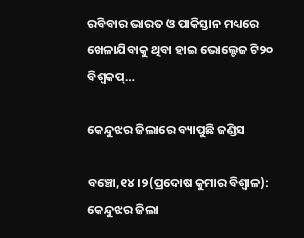ରବିବାର ଭାରତ ଓ ପାକିସ୍ତାନ ମଧ୍ୟରେ ଖେଳାଯିବାକୁ ଥିବା ହାଇ ଭୋଲ୍ଟେଜ ଟି୨୦ ବିଶ୍ୱକପ୍‌…

କେନ୍ଦୁଝର ଜିଲାରେ ବ୍ୟାପୁଛି ଜଣ୍ଡିସ

ବଞ୍ଚୋ,୧୪।୨(ପ୍ରଦୋଷ କୁମାର ବିଶ୍ୱାଳ): କେନ୍ଦୁଝର ଜିଲା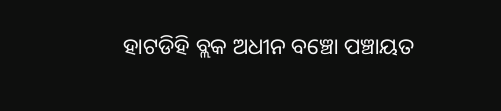ହାଟଡିହି ବ୍ଲକ ଅଧୀନ ବଞ୍ଚୋ ପଞ୍ଚାୟତ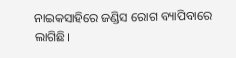ନାଇକସାହିରେ ଜଣ୍ଡିସ ରୋଗ ବ୍ୟାପିବାରେ ଲାଗିଛି।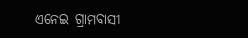ଏନେଇ ଗ୍ରାମବାସୀ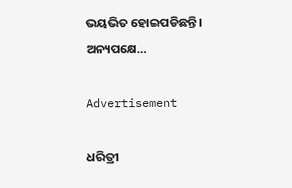ଭୟଭିତ ହୋଇପଡିଛନ୍ତି। ଅନ୍ୟପକ୍ଷେ…

Advertisement

ଧରିତ୍ରୀ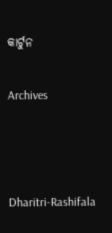କାର୍ଟୁନ

Archives



Dharitri-Rashifala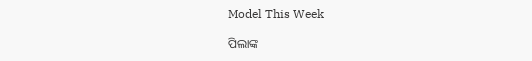Model This Week

ପିଲାଙ୍କ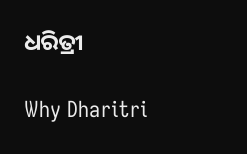ଧରିତ୍ରୀ

Why Dharitri